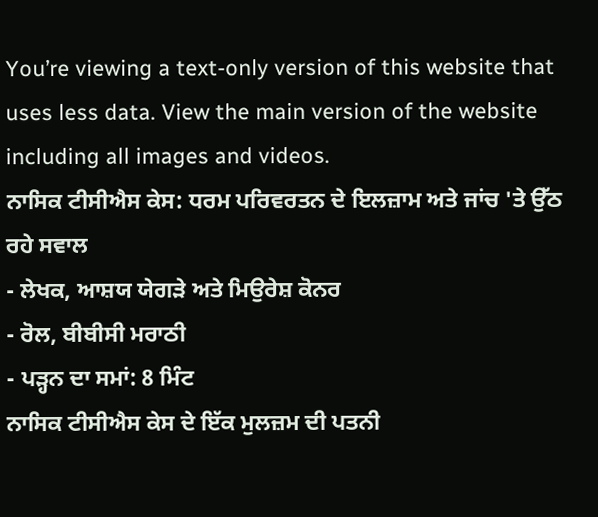You’re viewing a text-only version of this website that uses less data. View the main version of the website including all images and videos.
ਨਾਸਿਕ ਟੀਸੀਐਸ ਕੇਸ: ਧਰਮ ਪਰਿਵਰਤਨ ਦੇ ਇਲਜ਼ਾਮ ਅਤੇ ਜਾਂਚ 'ਤੇ ਉੱਠ ਰਹੇ ਸਵਾਲ
- ਲੇਖਕ, ਆਸ਼ਯ ਯੇਗੜੇ ਅਤੇ ਮਿਉਰੇਸ਼ ਕੋਨਰ
- ਰੋਲ, ਬੀਬੀਸੀ ਮਰਾਠੀ
- ਪੜ੍ਹਨ ਦਾ ਸਮਾਂ: 8 ਮਿੰਟ
ਨਾਸਿਕ ਟੀਸੀਐਸ ਕੇਸ ਦੇ ਇੱਕ ਮੁਲਜ਼ਮ ਦੀ ਪਤਨੀ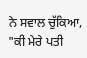ਨੇ ਸਵਾਲ ਚੁੱਕਿਆ, "ਕੀ ਮੇਰੇ ਪਤੀ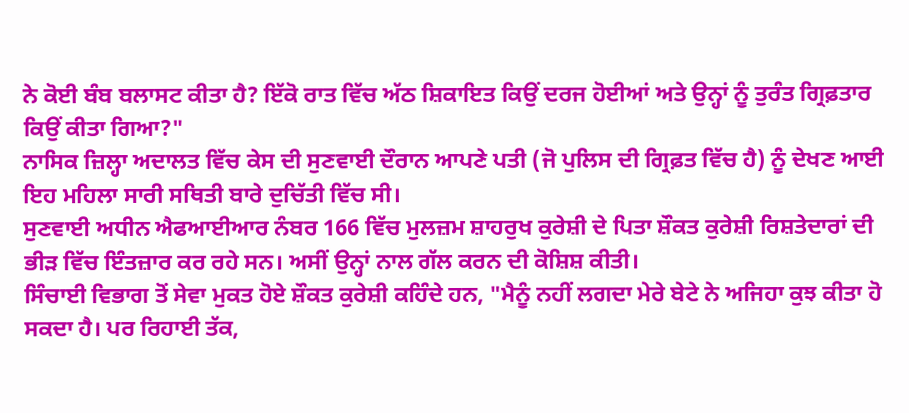ਨੇ ਕੋਈ ਬੰਬ ਬਲਾਸਟ ਕੀਤਾ ਹੈ? ਇੱਕੋ ਰਾਤ ਵਿੱਚ ਅੱਠ ਸ਼ਿਕਾਇਤ ਕਿਉਂ ਦਰਜ ਹੋਈਆਂ ਅਤੇ ਉਨ੍ਹਾਂ ਨੂੰ ਤੁਰੰਤ ਗ੍ਰਿਫ਼ਤਾਰ ਕਿਉਂ ਕੀਤਾ ਗਿਆ?"
ਨਾਸਿਕ ਜ਼ਿਲ੍ਹਾ ਅਦਾਲਤ ਵਿੱਚ ਕੇਸ ਦੀ ਸੁਣਵਾਈ ਦੌਰਾਨ ਆਪਣੇ ਪਤੀ (ਜੋ ਪੁਲਿਸ ਦੀ ਗ੍ਰਿਫ਼ਤ ਵਿੱਚ ਹੈ) ਨੂੰ ਦੇਖਣ ਆਈ ਇਹ ਮਹਿਲਾ ਸਾਰੀ ਸਥਿਤੀ ਬਾਰੇ ਦੁਚਿੱਤੀ ਵਿੱਚ ਸੀ।
ਸੁਣਵਾਈ ਅਧੀਨ ਐਫਆਈਆਰ ਨੰਬਰ 166 ਵਿੱਚ ਮੁਲਜ਼ਮ ਸ਼ਾਹਰੁਖ ਕੁਰੇਸ਼ੀ ਦੇ ਪਿਤਾ ਸ਼ੌਕਤ ਕੁਰੇਸ਼ੀ ਰਿਸ਼ਤੇਦਾਰਾਂ ਦੀ ਭੀੜ ਵਿੱਚ ਇੰਤਜ਼ਾਰ ਕਰ ਰਹੇ ਸਨ। ਅਸੀਂ ਉਨ੍ਹਾਂ ਨਾਲ ਗੱਲ ਕਰਨ ਦੀ ਕੋਸ਼ਿਸ਼ ਕੀਤੀ।
ਸਿੰਚਾਈ ਵਿਭਾਗ ਤੋਂ ਸੇਵਾ ਮੁਕਤ ਹੋਏ ਸ਼ੌਕਤ ਕੁਰੇਸ਼ੀ ਕਹਿੰਦੇ ਹਨ, "ਮੈਨੂੰ ਨਹੀਂ ਲਗਦਾ ਮੇਰੇ ਬੇਟੇ ਨੇ ਅਜਿਹਾ ਕੁਝ ਕੀਤਾ ਹੋ ਸਕਦਾ ਹੈ। ਪਰ ਰਿਹਾਈ ਤੱਕ,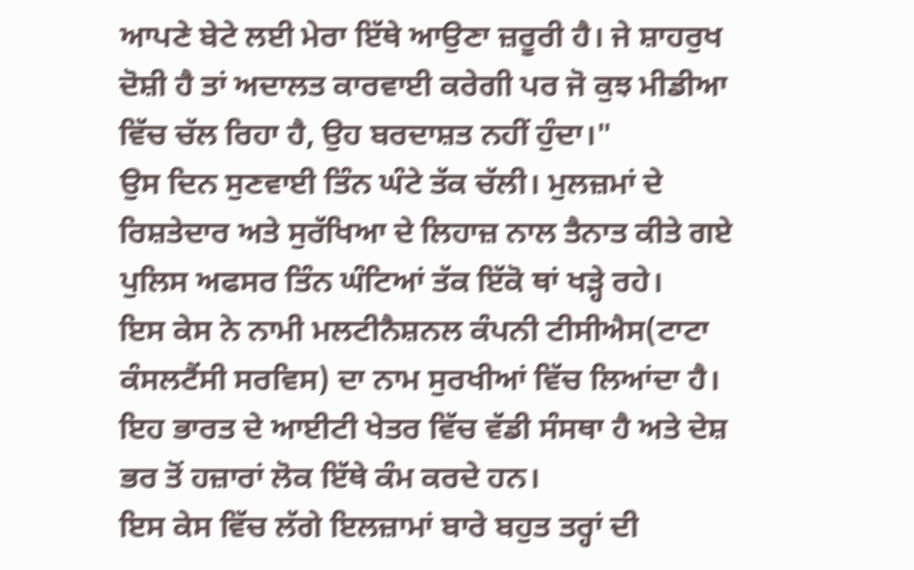ਆਪਣੇ ਬੇਟੇ ਲਈ ਮੇਰਾ ਇੱਥੇ ਆਉਣਾ ਜ਼ਰੂਰੀ ਹੈ। ਜੇ ਸ਼ਾਹਰੁਖ ਦੋਸ਼ੀ ਹੈ ਤਾਂ ਅਦਾਲਤ ਕਾਰਵਾਈ ਕਰੇਗੀ ਪਰ ਜੋ ਕੁਝ ਮੀਡੀਆ ਵਿੱਚ ਚੱਲ ਰਿਹਾ ਹੈ, ਉਹ ਬਰਦਾਸ਼ਤ ਨਹੀਂ ਹੁੰਦਾ।"
ਉਸ ਦਿਨ ਸੁਣਵਾਈ ਤਿੰਨ ਘੰਟੇ ਤੱਕ ਚੱਲੀ। ਮੁਲਜ਼ਮਾਂ ਦੇ ਰਿਸ਼ਤੇਦਾਰ ਅਤੇ ਸੁਰੱਖਿਆ ਦੇ ਲਿਹਾਜ਼ ਨਾਲ ਤੈਨਾਤ ਕੀਤੇ ਗਏ ਪੁਲਿਸ ਅਫਸਰ ਤਿੰਨ ਘੰਟਿਆਂ ਤੱਕ ਇੱਕੋ ਥਾਂ ਖੜ੍ਹੇ ਰਹੇ।
ਇਸ ਕੇਸ ਨੇ ਨਾਮੀ ਮਲਟੀਨੈਸ਼ਨਲ ਕੰਪਨੀ ਟੀਸੀਐਸ(ਟਾਟਾ ਕੰਸਲਟੈਂਸੀ ਸਰਵਿਸ) ਦਾ ਨਾਮ ਸੁਰਖੀਆਂ ਵਿੱਚ ਲਿਆਂਦਾ ਹੈ। ਇਹ ਭਾਰਤ ਦੇ ਆਈਟੀ ਖੇਤਰ ਵਿੱਚ ਵੱਡੀ ਸੰਸਥਾ ਹੈ ਅਤੇ ਦੇਸ਼ ਭਰ ਤੋਂ ਹਜ਼ਾਰਾਂ ਲੋਕ ਇੱਥੇ ਕੰਮ ਕਰਦੇ ਹਨ।
ਇਸ ਕੇਸ ਵਿੱਚ ਲੱਗੇ ਇਲਜ਼ਾਮਾਂ ਬਾਰੇ ਬਹੁਤ ਤਰ੍ਹਾਂ ਦੀ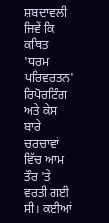ਸ਼ਬਦਾਵਲੀ ਜਿਵੇਂ ਕਿ ਕਥਿਤ 'ਧਰਮ ਪਰਿਵਰਤਨ' ਰਿਪੋਰਟਿੰਗ ਅਤੇ ਕੇਸ ਬਾਰੇ ਚਰਚਾਵਾਂ ਵਿੱਚ ਆਮ ਤੌਰ 'ਤੇ ਵਰਤੀ ਗਈ ਸੀ। ਕਈਆਂ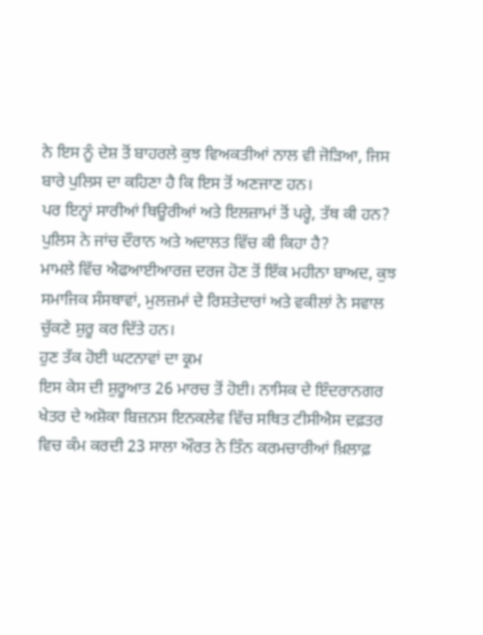ਨੇ ਇਸ ਨੂੰ ਦੇਸ਼ ਤੋਂ ਬਾਹਰਲੇ ਕੁਝ ਵਿਅਕਤੀਆਂ ਨਾਲ ਵੀ ਜੋੜਿਆ, ਜਿਸ ਬਾਰੇ ਪੁਲਿਸ ਦਾ ਕਹਿਣਾ ਹੈ ਕਿ ਇਸ ਤੋਂ ਅਣਜਾਣ ਹਨ।
ਪਰ ਇਨ੍ਹਾਂ ਸਾਰੀਆਂ ਥਿਊਰੀਆਂ ਅਤੇ ਇਲਜ਼ਾਮਾਂ ਤੋਂ ਪਰ੍ਹੇ, ਤੱਥ ਕੀ ਹਨ? ਪੁਲਿਸ ਨੇ ਜਾਂਚ ਦੌਰਾਨ ਅਤੇ ਅਦਾਲਤ ਵਿੱਚ ਕੀ ਕਿਹਾ ਹੈ?
ਮਾਮਲੇ ਵਿੱਚ ਐਫਆਈਆਰਜ਼ ਦਰਜ ਹੋਣ ਤੋਂ ਇੱਕ ਮਹੀਨਾ ਬਾਅਦ, ਕੁਝ ਸਮਾਜਿਕ ਸੰਸਥਾਵਾਂ, ਮੁਲਜ਼ਮਾਂ ਦੇ ਰਿਸ਼ਤੇਦਾਰਾਂ ਅਤੇ ਵਕੀਲਾਂ ਨੇ ਸਵਾਲ ਚੁੱਕਣੇ ਸ਼ੁਰੂ ਕਰ ਦਿੱਤੇ ਹਨ।
ਹੁਣ ਤੱਕ ਹੋਈ ਘਟਨਾਵਾਂ ਦਾ ਕ੍ਰਮ
ਇਸ ਕੇਸ ਦੀ ਸ਼ੁਰੂਆਤ 26 ਮਾਰਚ ਤੋਂ ਹੋਈ। ਨਾਸਿਕ ਦੇ ਇੰਦਰਾਨਗਰ ਖੇਤਰ ਦੇ ਅਸ਼ੋਕਾ ਬਿਜ਼ਨਸ ਇਨਕਲੇਵ ਵਿੱਚ ਸਥਿਤ ਟੀਸੀਐਸ ਦਫ਼ਤਰ ਵਿਚ ਕੰਮ ਕਰਦੀ 23 ਸਾਲਾ ਔਰਤ ਨੇ ਤਿੰਨ ਕਰਮਚਾਰੀਆਂ ਖ਼ਿਲਾਫ਼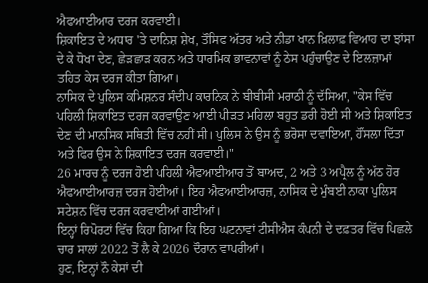ਐਫਆਈਆਰ ਦਰਜ ਕਰਵਾਈ।
ਸ਼ਿਕਾਇਤ ਦੇ ਅਧਾਰ 'ਤੇ ਦਾਨਿਸ਼ ਸ਼ੇਖ, ਤੌਸਿਫ ਅੱਤਰ ਅਤੇ ਨੀਡਾ ਖਾਨ ਖ਼ਿਲਾਫ਼ ਵਿਆਹ ਦਾ ਝਾਂਸਾ ਦੇ ਕੇ ਧੋਖਾ ਦੇਣ, ਛੇੜਛਾੜ ਕਰਨ ਅਤੇ ਧਾਰਮਿਕ ਭਾਵਨਾਵਾਂ ਨੂੰ ਠੇਸ ਪਹੁੰਚਾਉਣ ਦੇ ਇਲਜ਼ਾਮਾਂ ਤਹਿਤ ਕੇਸ ਦਰਜ ਕੀਤਾ ਗਿਆ।
ਨਾਸਿਕ ਦੇ ਪੁਲਿਸ ਕਮਿਸ਼ਨਰ ਸੰਦੀਪ ਕਾਰਨਿਕ ਨੇ ਬੀਬੀਸੀ ਮਰਾਠੀ ਨੂੰ ਦੱਸਿਆ, "ਕੇਸ ਵਿੱਚ ਪਹਿਲੀ ਸ਼ਿਕਾਇਤ ਦਰਜ ਕਰਵਾਉਣ ਆਈ ਪੀੜਤ ਮਹਿਲਾ ਬਹੁਤ ਡਰੀ ਹੋਈ ਸੀ ਅਤੇ ਸ਼ਿਕਾਇਤ ਦੇਣ ਦੀ ਮਾਨਸਿਕ ਸਥਿਤੀ ਵਿੱਚ ਨਹੀਂ ਸੀ। ਪੁਲਿਸ ਨੇ ਉਸ ਨੂੰ ਭਰੋਸਾ ਦਵਾਇਆ, ਹੌਂਸਲਾ ਦਿੱਤਾ ਅਤੇ ਫਿਰ ਉਸ ਨੇ ਸ਼ਿਕਾਇਤ ਦਰਜ ਕਰਵਾਈ।"
26 ਮਾਰਚ ਨੂੰ ਦਰਜ ਹੋਈ ਪਹਿਲੀ ਐਫਆਈਆਰ ਤੋਂ ਬਾਅਦ, 2 ਅਤੇ 3 ਅਪ੍ਰੈਲ ਨੂੰ ਅੱਠ ਹੋਰ ਐਫਆਈਆਰਜ਼ ਦਰਜ ਹੋਈਆਂ। ਇਹ ਐਫਆਈਆਰਜ਼, ਨਾਸਿਕ ਦੇ ਮੁੰਬਈ ਨਾਕਾ ਪੁਲਿਸ ਸਟੇਸ਼ਨ ਵਿੱਚ ਦਰਜ ਕਰਵਾਈਆਂ ਗਈਆਂ।
ਇਨ੍ਹਾਂ ਰਿਪੋਰਟਾਂ ਵਿੱਚ ਕਿਹਾ ਗਿਆ ਕਿ ਇਹ ਘਟਨਾਵਾਂ ਟੀਸੀਐਸ ਕੰਪਨੀ ਦੇ ਦਫ਼ਤਰ ਵਿੱਚ ਪਿਛਲੇ ਚਾਰ ਸਾਲਾਂ 2022 ਤੋਂ ਲੈ ਕੇ 2026 ਦੌਰਾਨ ਵਾਪਰੀਆਂ।
ਹੁਣ, ਇਨ੍ਹਾਂ ਨੌ ਕੇਸਾਂ ਦੀ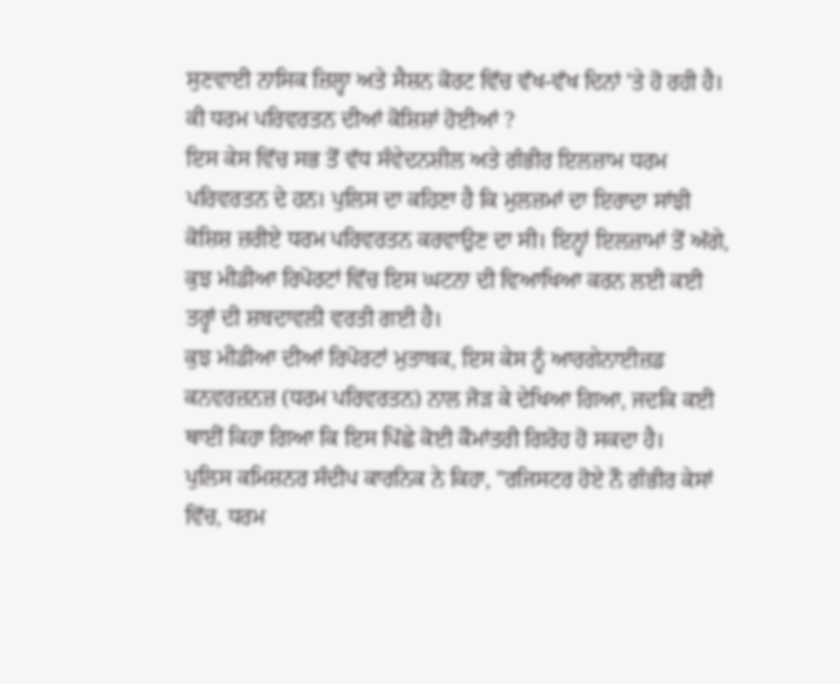ਸੁਣਵਾਈ ਨਾਸਿਕ ਜ਼ਿਲ੍ਹਾ ਅਤੇ ਸੈਸ਼ਨ ਕੋਰਟ ਵਿੱਚ ਵੱਖ-ਵੱਖ ਦਿਨਾਂ 'ਤੇ ਹੋ ਰਹੀ ਹੈ।
ਕੀ ਧਰਮ ਪਰਿਵਰਤਨ ਦੀਆਂ ਕੋਸ਼ਿਸ਼ਾਂ ਹੋਈਆਂ ?
ਇਸ ਕੇਸ ਵਿੱਚ ਸਭ ਤੋਂ ਵੱਧ ਸੰਵੇਦਨਸ਼ੀਲ ਅਤੇ ਗੰਭੀਰ ਇਲਜ਼ਾਮ ਧਰਮ ਪਰਿਵਰਤਨ ਦੇ ਹਨ। ਪੁਲਿਸ ਦਾ ਕਹਿਣਾ ਹੈ ਕਿ ਮੁਲਜ਼ਮਾਂ ਦਾ ਇਰਾਦਾ ਸਾਂਝੀ ਕੋਸ਼ਿਸ਼ ਜ਼ਰੀਏ ਧਰਮ ਪਰਿਵਰਤਨ ਕਰਵਾਉਣ ਦਾ ਸੀ। ਇਨ੍ਹਾਂ ਇਲਜ਼ਾਮਾਂ ਤੋਂ ਅੱਗੇ, ਕੁਝ ਮੀਡੀਆ ਰਿਪੋਰਟਾਂ ਵਿੱਚ ਇਸ ਘਟਨਾ ਦੀ ਵਿਆਖਿਆ ਕਰਨ ਲਈ ਕਈ ਤਰ੍ਹਾਂ ਦੀ ਸ਼ਬਦਾਵਲੀ ਵਰਤੀ ਗਈ ਹੈ।
ਕੁਝ ਮੀਡੀਆ ਦੀਆਂ ਰਿਪੋਰਟਾਂ ਮੁਤਾਬਕ, ਇਸ ਕੇਸ ਨੂੰ ਆਰਗੇਨਾਈਜ਼ਡ ਕਨਵਰਜ਼ਨਜ਼ (ਧਰਮ ਪਰਿਵਰਤਨ) ਨਾਲ ਜੋੜ ਕੇ ਦੇਖਿਆ ਗਿਆ, ਜਦਕਿ ਕਈ ਥਾਈਂ ਕਿਹਾ ਗਿਆ ਕਿ ਇਸ ਪਿੱਛੇ ਕੋਈ ਕੌਮਾਂਤਰੀ ਗਿਰੋਹ ਹੋ ਸਕਦਾ ਹੈ।
ਪੁਲਿਸ ਕਮਿਸ਼ਨਰ ਸੰਦੀਪ ਕਾਰਨਿਕ ਨੇ ਕਿਹਾ, "ਰਜਿਸਟਰ ਹੋਏ ਨੌ ਗੰਭੀਰ ਕੇਸਾਂ ਵਿੱਚ, ਧਰਮ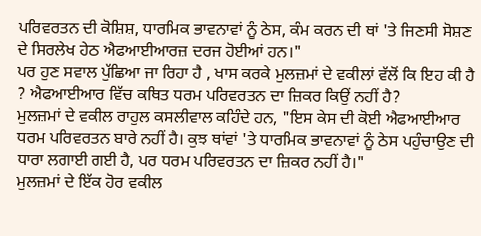ਪਰਿਵਰਤਨ ਦੀ ਕੋਸ਼ਿਸ਼, ਧਾਰਮਿਕ ਭਾਵਨਾਵਾਂ ਨੂੰ ਠੇਸ, ਕੰਮ ਕਰਨ ਦੀ ਥਾਂ 'ਤੇ ਜਿਣਸੀ ਸੋਸ਼ਣ ਦੇ ਸਿਰਲੇਖ ਹੇਠ ਐਫਆਈਆਰਜ਼ ਦਰਜ ਹੋਈਆਂ ਹਨ।"
ਪਰ ਹੁਣ ਸਵਾਲ ਪੁੱਛਿਆ ਜਾ ਰਿਹਾ ਹੈ , ਖਾਸ ਕਰਕੇ ਮੁਲਜ਼ਮਾਂ ਦੇ ਵਕੀਲਾਂ ਵੱਲੋਂ ਕਿ ਇਹ ਕੀ ਹੈ ? ਐਫਆਈਆਰ ਵਿੱਚ ਕਥਿਤ ਧਰਮ ਪਰਿਵਰਤਨ ਦਾ ਜ਼ਿਕਰ ਕਿਉਂ ਨਹੀਂ ਹੈ?
ਮੁਲਜ਼ਮਾਂ ਦੇ ਵਕੀਲ ਰਾਹੁਲ ਕਸਲੀਵਾਲ ਕਹਿੰਦੇ ਹਨ, "ਇਸ ਕੇਸ ਦੀ ਕੋਈ ਐਫਆਈਆਰ ਧਰਮ ਪਰਿਵਰਤਨ ਬਾਰੇ ਨਹੀਂ ਹੈ। ਕੁਝ ਥਾਂਵਾਂ 'ਤੇ ਧਾਰਮਿਕ ਭਾਵਨਾਵਾਂ ਨੂੰ ਠੇਸ ਪਹੁੰਚਾਉਣ ਦੀ ਧਾਰਾ ਲਗਾਈ ਗਈ ਹੈ, ਪਰ ਧਰਮ ਪਰਿਵਰਤਨ ਦਾ ਜ਼ਿਕਰ ਨਹੀਂ ਹੈ।"
ਮੁਲਜ਼ਮਾਂ ਦੇ ਇੱਕ ਹੋਰ ਵਕੀਲ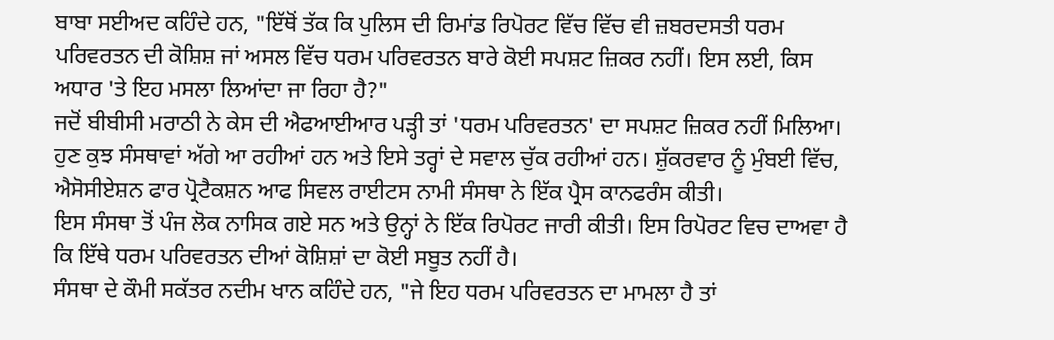ਬਾਬਾ ਸਈਅਦ ਕਹਿੰਦੇ ਹਨ, "ਇੱਥੋਂ ਤੱਕ ਕਿ ਪੁਲਿਸ ਦੀ ਰਿਮਾਂਡ ਰਿਪੋਰਟ ਵਿੱਚ ਵਿੱਚ ਵੀ ਜ਼ਬਰਦਸਤੀ ਧਰਮ ਪਰਿਵਰਤਨ ਦੀ ਕੋਸ਼ਿਸ਼ ਜਾਂ ਅਸਲ ਵਿੱਚ ਧਰਮ ਪਰਿਵਰਤਨ ਬਾਰੇ ਕੋਈ ਸਪਸ਼ਟ ਜ਼ਿਕਰ ਨਹੀਂ। ਇਸ ਲਈ, ਕਿਸ ਅਧਾਰ 'ਤੇ ਇਹ ਮਸਲਾ ਲਿਆਂਦਾ ਜਾ ਰਿਹਾ ਹੈ?"
ਜਦੋਂ ਬੀਬੀਸੀ ਮਰਾਠੀ ਨੇ ਕੇਸ ਦੀ ਐਫਆਈਆਰ ਪੜ੍ਹੀ ਤਾਂ 'ਧਰਮ ਪਰਿਵਰਤਨ' ਦਾ ਸਪਸ਼ਟ ਜ਼ਿਕਰ ਨਹੀਂ ਮਿਲਿਆ।
ਹੁਣ ਕੁਝ ਸੰਸਥਾਵਾਂ ਅੱਗੇ ਆ ਰਹੀਆਂ ਹਨ ਅਤੇ ਇਸੇ ਤਰ੍ਹਾਂ ਦੇ ਸਵਾਲ ਚੁੱਕ ਰਹੀਆਂ ਹਨ। ਸ਼ੁੱਕਰਵਾਰ ਨੂੰ ਮੁੰਬਈ ਵਿੱਚ, ਐਸੋਸੀਏਸ਼ਨ ਫਾਰ ਪ੍ਰੋਟੈਕਸ਼ਨ ਆਫ ਸਿਵਲ ਰਾਈਟਸ ਨਾਮੀ ਸੰਸਥਾ ਨੇ ਇੱਕ ਪ੍ਰੈਸ ਕਾਨਫਰੰਸ ਕੀਤੀ।
ਇਸ ਸੰਸਥਾ ਤੋਂ ਪੰਜ ਲੋਕ ਨਾਸਿਕ ਗਏ ਸਨ ਅਤੇ ਉਨ੍ਹਾਂ ਨੇ ਇੱਕ ਰਿਪੋਰਟ ਜਾਰੀ ਕੀਤੀ। ਇਸ ਰਿਪੋਰਟ ਵਿਚ ਦਾਅਵਾ ਹੈ ਕਿ ਇੱਥੇ ਧਰਮ ਪਰਿਵਰਤਨ ਦੀਆਂ ਕੋਸ਼ਿਸ਼ਾਂ ਦਾ ਕੋਈ ਸਬੂਤ ਨਹੀਂ ਹੈ।
ਸੰਸਥਾ ਦੇ ਕੌਮੀ ਸਕੱਤਰ ਨਦੀਮ ਖਾਨ ਕਹਿੰਦੇ ਹਨ, "ਜੇ ਇਹ ਧਰਮ ਪਰਿਵਰਤਨ ਦਾ ਮਾਮਲਾ ਹੈ ਤਾਂ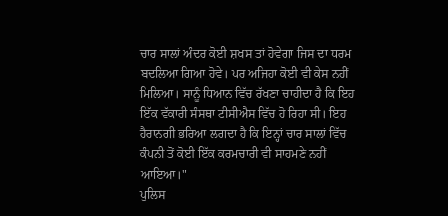ਚਾਰ ਸਾਲਾਂ ਅੰਦਰ ਕੋਈ ਸ਼ਖਸ ਤਾਂ ਹੋਵੇਗਾ ਜਿਸ ਦਾ ਧਰਮ ਬਦਲਿਆ ਗਿਆ ਹੋਵੇ। ਪਰ ਅਜਿਹਾ ਕੋਈ ਵੀ ਕੇਸ ਨਹੀਂ ਮਿਲਿਆ। ਸਾਨੂੰ ਧਿਆਨ ਵਿੱਚ ਰੱਖਣਾ ਚਾਹੀਦਾ ਹੈ ਕਿ ਇਹ ਇੱਕ ਵੱਕਾਰੀ ਸੰਸਥਾ ਟੀਸੀਐਸ ਵਿੱਚ ਹੋ ਰਿਹਾ ਸੀ। ਇਹ ਹੈਰਾਨਗੀ ਭਰਿਆ ਲਗਦਾ ਹੈ ਕਿ ਇਨ੍ਹਾਂ ਚਾਰ ਸਾਲਾਂ ਵਿੱਚ ਕੰਪਨੀ ਤੋਂ ਕੋਈ ਇੱਕ ਕਰਮਚਾਰੀ ਵੀ ਸਾਹਮਣੇ ਨਹੀਂ ਆਇਆ।"
ਪੁਲਿਸ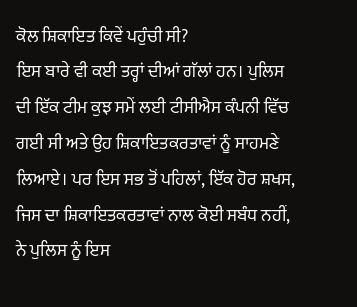ਕੋਲ ਸ਼ਿਕਾਇਤ ਕਿਵੇਂ ਪਹੁੰਚੀ ਸੀ?
ਇਸ ਬਾਰੇ ਵੀ ਕਈ ਤਰ੍ਹਾਂ ਦੀਆਂ ਗੱਲਾਂ ਹਨ। ਪੁਲਿਸ ਦੀ ਇੱਕ ਟੀਮ ਕੁਝ ਸਮੇਂ ਲਈ ਟੀਸੀਐਸ ਕੰਪਨੀ ਵਿੱਚ ਗਈ ਸੀ ਅਤੇ ਉਹ ਸ਼ਿਕਾਇਤਕਰਤਾਵਾਂ ਨੂੰ ਸਾਹਮਣੇ ਲਿਆਏ। ਪਰ ਇਸ ਸਭ ਤੋਂ ਪਹਿਲਾਂ, ਇੱਕ ਹੋਰ ਸ਼ਖਸ, ਜਿਸ ਦਾ ਸ਼ਿਕਾਇਤਕਰਤਾਵਾਂ ਨਾਲ ਕੋਈ ਸਬੰਧ ਨਹੀਂ, ਨੇ ਪੁਲਿਸ ਨੂੰ ਇਸ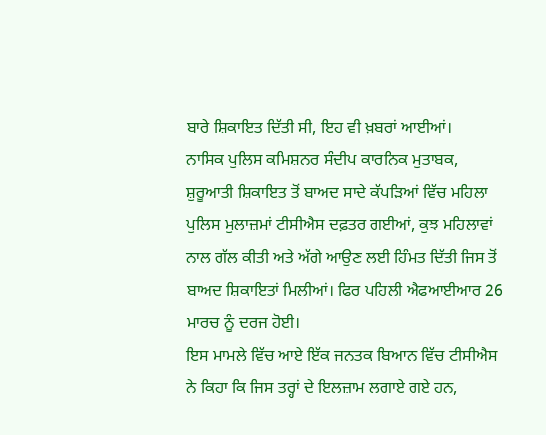ਬਾਰੇ ਸ਼ਿਕਾਇਤ ਦਿੱਤੀ ਸੀ, ਇਹ ਵੀ ਖ਼ਬਰਾਂ ਆਈਆਂ।
ਨਾਸਿਕ ਪੁਲਿਸ ਕਮਿਸ਼ਨਰ ਸੰਦੀਪ ਕਾਰਨਿਕ ਮੁਤਾਬਕ, ਸ਼ੁਰੂਆਤੀ ਸ਼ਿਕਾਇਤ ਤੋਂ ਬਾਅਦ ਸਾਦੇ ਕੱਪੜਿਆਂ ਵਿੱਚ ਮਹਿਲਾ ਪੁਲਿਸ ਮੁਲਾਜ਼ਮਾਂ ਟੀਸੀਐਸ ਦਫ਼ਤਰ ਗਈਆਂ, ਕੁਝ ਮਹਿਲਾਵਾਂ ਨਾਲ ਗੱਲ ਕੀਤੀ ਅਤੇ ਅੱਗੇ ਆਉਣ ਲਈ ਹਿੰਮਤ ਦਿੱਤੀ ਜਿਸ ਤੋਂ ਬਾਅਦ ਸ਼ਿਕਾਇਤਾਂ ਮਿਲੀਆਂ। ਫਿਰ ਪਹਿਲੀ ਐਫਆਈਆਰ 26 ਮਾਰਚ ਨੂੰ ਦਰਜ ਹੋਈ।
ਇਸ ਮਾਮਲੇ ਵਿੱਚ ਆਏ ਇੱਕ ਜਨਤਕ ਬਿਆਨ ਵਿੱਚ ਟੀਸੀਐਸ ਨੇ ਕਿਹਾ ਕਿ ਜਿਸ ਤਰ੍ਹਾਂ ਦੇ ਇਲਜ਼ਾਮ ਲਗਾਏ ਗਏ ਹਨ,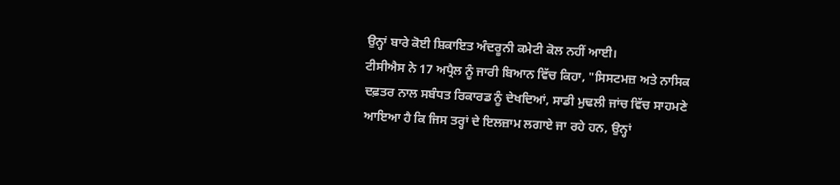ਉਨ੍ਹਾਂ ਬਾਰੇ ਕੋਈ ਸ਼ਿਕਾਇਤ ਅੰਦਰੂਨੀ ਕਮੇਟੀ ਕੋਲ ਨਹੀਂ ਆਈ।
ਟੀਸੀਐਸ ਨੇ 17 ਅਪ੍ਰੈਲ ਨੂੰ ਜਾਰੀ ਬਿਆਨ ਵਿੱਚ ਕਿਹਾ, "ਸਿਸਟਮਜ਼ ਅਤੇ ਨਾਸਿਕ ਦਫ਼ਤਰ ਨਾਲ ਸਬੰਧਤ ਰਿਕਾਰਡ ਨੂੰ ਦੇਖਦਿਆਂ, ਸਾਡੀ ਮੁਢਲੀ ਜਾਂਚ ਵਿੱਚ ਸਾਹਮਣੇ ਆਇਆ ਹੈ ਕਿ ਜਿਸ ਤਰ੍ਹਾਂ ਦੇ ਇਲਜ਼ਾਮ ਲਗਾਏ ਜਾ ਰਹੇ ਹਨ, ਉਨ੍ਹਾਂ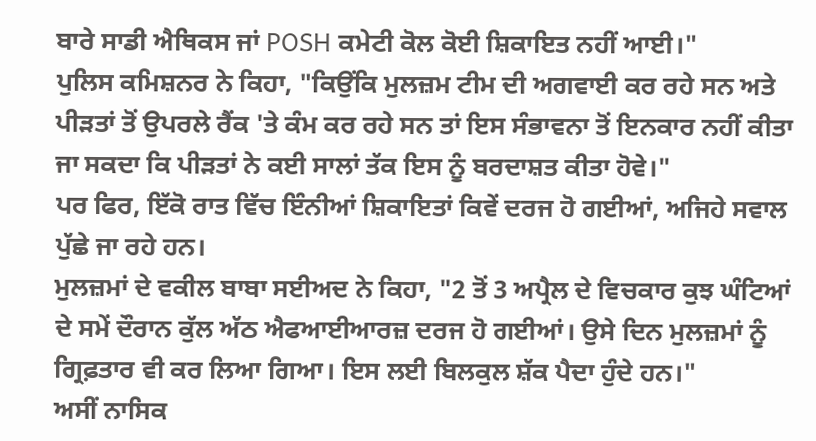ਬਾਰੇ ਸਾਡੀ ਐਥਿਕਸ ਜਾਂ POSH ਕਮੇਟੀ ਕੋਲ ਕੋਈ ਸ਼ਿਕਾਇਤ ਨਹੀਂ ਆਈ।"
ਪੁਲਿਸ ਕਮਿਸ਼ਨਰ ਨੇ ਕਿਹਾ, "ਕਿਉਂਕਿ ਮੁਲਜ਼ਮ ਟੀਮ ਦੀ ਅਗਵਾਈ ਕਰ ਰਹੇ ਸਨ ਅਤੇ ਪੀੜਤਾਂ ਤੋਂ ਉਪਰਲੇ ਰੈਂਕ 'ਤੇ ਕੰਮ ਕਰ ਰਹੇ ਸਨ ਤਾਂ ਇਸ ਸੰਭਾਵਨਾ ਤੋਂ ਇਨਕਾਰ ਨਹੀਂ ਕੀਤਾ ਜਾ ਸਕਦਾ ਕਿ ਪੀੜਤਾਂ ਨੇ ਕਈ ਸਾਲਾਂ ਤੱਕ ਇਸ ਨੂੰ ਬਰਦਾਸ਼ਤ ਕੀਤਾ ਹੋਵੇ।"
ਪਰ ਫਿਰ, ਇੱਕੋ ਰਾਤ ਵਿੱਚ ਇੰਨੀਆਂ ਸ਼ਿਕਾਇਤਾਂ ਕਿਵੇਂ ਦਰਜ ਹੋ ਗਈਆਂ, ਅਜਿਹੇ ਸਵਾਲ ਪੁੱਛੇ ਜਾ ਰਹੇ ਹਨ।
ਮੁਲਜ਼ਮਾਂ ਦੇ ਵਕੀਲ ਬਾਬਾ ਸਈਅਦ ਨੇ ਕਿਹਾ, "2 ਤੋਂ 3 ਅਪ੍ਰੈਲ ਦੇ ਵਿਚਕਾਰ ਕੁਝ ਘੰਟਿਆਂ ਦੇ ਸਮੇਂ ਦੌਰਾਨ ਕੁੱਲ ਅੱਠ ਐਫਆਈਆਰਜ਼ ਦਰਜ ਹੋ ਗਈਆਂ। ਉਸੇ ਦਿਨ ਮੁਲਜ਼ਮਾਂ ਨੂੰ ਗ੍ਰਿਫ਼ਤਾਰ ਵੀ ਕਰ ਲਿਆ ਗਿਆ। ਇਸ ਲਈ ਬਿਲਕੁਲ ਸ਼ੱਕ ਪੈਦਾ ਹੁੰਦੇ ਹਨ।"
ਅਸੀਂ ਨਾਸਿਕ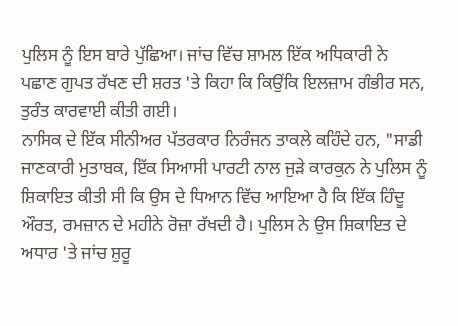ਪੁਲਿਸ ਨੂੰ ਇਸ ਬਾਰੇ ਪੁੱਛਿਆ। ਜਾਂਚ ਵਿੱਚ ਸ਼ਾਮਲ ਇੱਕ ਅਧਿਕਾਰੀ ਨੇ ਪਛਾਣ ਗੁਪਤ ਰੱਖਣ ਦੀ ਸ਼ਰਤ 'ਤੇ ਕਿਹਾ ਕਿ ਕਿਉਂਕਿ ਇਲਜ਼ਾਮ ਗੰਭੀਰ ਸਨ, ਤੁਰੰਤ ਕਾਰਵਾਈ ਕੀਤੀ ਗਈ।
ਨਾਸਿਕ ਦੇ ਇੱਕ ਸੀਨੀਅਰ ਪੱਤਰਕਾਰ ਨਿਰੰਜਨ ਤਾਕਲੇ ਕਹਿੰਦੇ ਹਨ, "ਸਾਡੀ ਜਾਣਕਾਰੀ ਮੁਤਾਬਕ, ਇੱਕ ਸਿਆਸੀ ਪਾਰਟੀ ਨਾਲ ਜੁੜੇ ਕਾਰਕੁਨ ਨੇ ਪੁਲਿਸ ਨੂੰ ਸ਼ਿਕਾਇਤ ਕੀਤੀ ਸੀ ਕਿ ਉਸ ਦੇ ਧਿਆਨ ਵਿੱਚ ਆਇਆ ਹੈ ਕਿ ਇੱਕ ਹਿੰਦੂ ਔਰਤ, ਰਮਜ਼ਾਨ ਦੇ ਮਹੀਨੇ ਰੋਜ਼ਾ ਰੱਖਦੀ ਹੈ। ਪੁਲਿਸ ਨੇ ਉਸ ਸ਼ਿਕਾਇਤ ਦੇ ਅਧਾਰ 'ਤੇ ਜਾਂਚ ਸ਼ੁਰੂ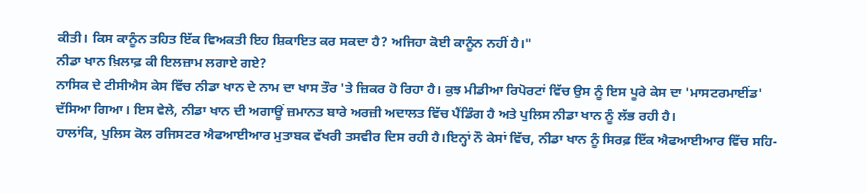ਕੀਤੀ। ਕਿਸ ਕਾਨੂੰਨ ਤਹਿਤ ਇੱਕ ਵਿਅਕਤੀ ਇਹ ਸ਼ਿਕਾਇਤ ਕਰ ਸਕਦਾ ਹੈ? ਅਜਿਹਾ ਕੋਈ ਕਾਨੂੰਨ ਨਹੀਂ ਹੈ।"
ਨੀਡਾ ਖਾਨ ਖ਼ਿਲਾਫ਼ ਕੀ ਇਲਜ਼ਾਮ ਲਗਾਏ ਗਏ?
ਨਾਸਿਕ ਦੇ ਟੀਸੀਐਸ ਕੇਸ ਵਿੱਚ ਨੀਡਾ ਖਾਨ ਦੇ ਨਾਮ ਦਾ ਖਾਸ ਤੌਰ 'ਤੇ ਜ਼ਿਕਰ ਹੋ ਰਿਹਾ ਹੈ। ਕੁਝ ਮੀਡੀਆ ਰਿਪੋਰਟਾਂ ਵਿੱਚ ਉਸ ਨੂੰ ਇਸ ਪੂਰੇ ਕੇਸ ਦਾ 'ਮਾਸਟਰਮਾਈਂਡ' ਦੱਸਿਆ ਗਿਆ। ਇਸ ਵੇਲੇ, ਨੀਡਾ ਖਾਨ ਦੀ ਅਗਾਊਂ ਜ਼ਮਾਨਤ ਬਾਰੇ ਅਰਜ਼ੀ ਅਦਾਲਤ ਵਿੱਚ ਪੈਂਡਿੰਗ ਹੈ ਅਤੇ ਪੁਲਿਸ ਨੀਡਾ ਖਾਨ ਨੂੰ ਲੱਭ ਰਹੀ ਹੈ।
ਹਾਲਾਂਕਿ, ਪੁਲਿਸ ਕੋਲ ਰਜਿਸਟਰ ਐਫਆਈਆਰ ਮੁਤਾਬਕ ਵੱਖਰੀ ਤਸਵੀਰ ਦਿਸ ਰਹੀ ਹੈ।ਇਨ੍ਹਾਂ ਨੌ ਕੇਸਾਂ ਵਿੱਚ, ਨੀਡਾ ਖਾਨ ਨੂੰ ਸਿਰਫ਼ ਇੱਕ ਐਫਆਈਆਰ ਵਿੱਚ ਸਹਿ-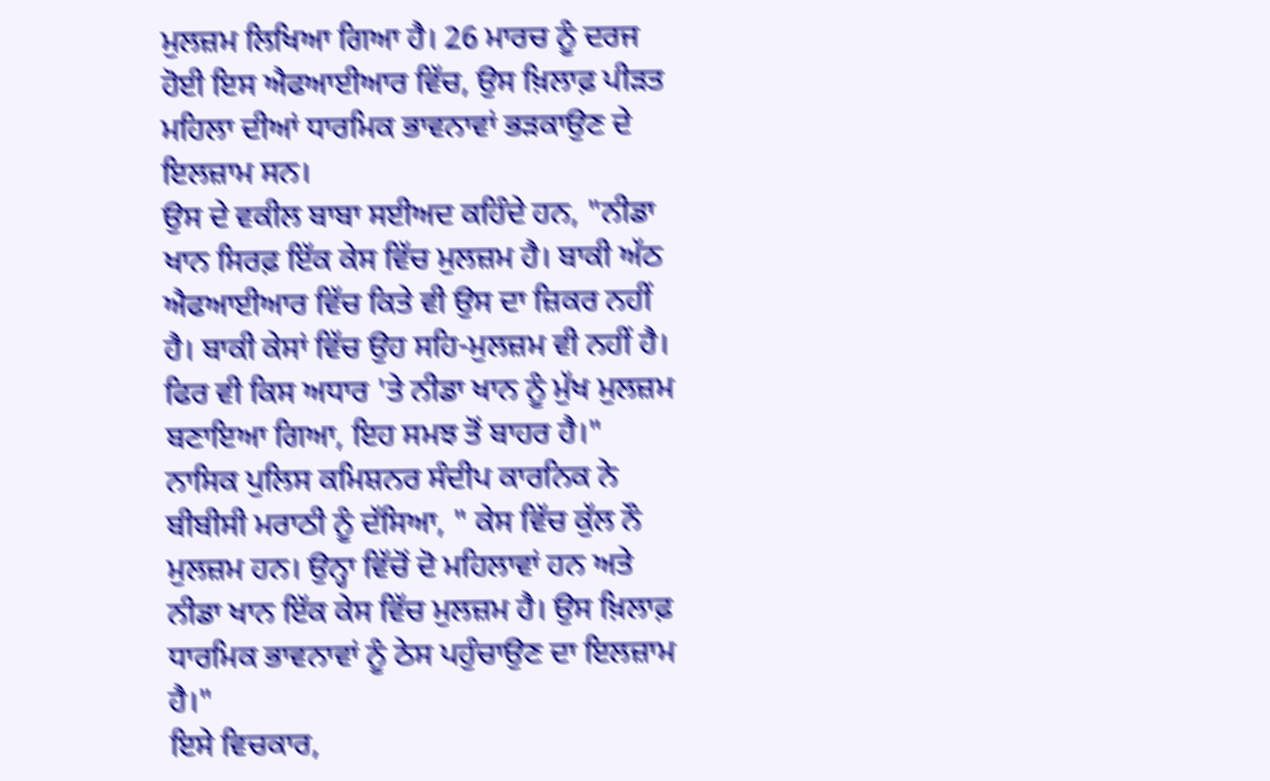ਮੁਲਜ਼ਮ ਲਿਖਿਆ ਗਿਆ ਹੈ। 26 ਮਾਰਚ ਨੂੰ ਦਰਜ ਹੋਈ ਇਸ ਐਫਆਈਆਰ ਵਿੱਚ, ਉਸ ਖ਼ਿਲਾਫ਼ ਪੀੜਤ ਮਹਿਲਾ ਦੀਆਂ ਧਾਰਮਿਕ ਭਾਵਨਾਵਾਂ ਭੜਕਾਉਣ ਦੇ ਇਲਜ਼ਾਮ ਸਨ।
ਉਸ ਦੇ ਵਕੀਲ ਬਾਬਾ ਸਈਅਦ ਕਹਿੰਦੇ ਹਨ, "ਨੀਡਾ ਖਾਨ ਸਿਰਫ਼ ਇੱਕ ਕੇਸ ਵਿੱਚ ਮੁਲਜ਼ਮ ਹੈ। ਬਾਕੀ ਅੱਠ ਐਫਆਈਆਰ ਵਿੱਚ ਕਿਤੇ ਵੀ ਉਸ ਦਾ ਜ਼ਿਕਰ ਨਹੀਂ ਹੈ। ਬਾਕੀ ਕੇਸਾਂ ਵਿੱਚ ਉਹ ਸਹਿ-ਮੁਲਜ਼ਮ ਵੀ ਨਹੀਂ ਹੈ। ਫਿਰ ਵੀ ਕਿਸ ਅਧਾਰ 'ਤੇ ਨੀਡਾ ਖਾਨ ਨੂੰ ਮੁੱਖ ਮੁਲਜ਼ਮ ਬਣਾਇਆ ਗਿਆ, ਇਹ ਸਮਝ ਤੋਂ ਬਾਹਰ ਹੈ।"
ਨਾਸਿਕ ਪੁਲਿਸ ਕਮਿਸ਼ਨਰ ਸੰਦੀਪ ਕਾਰਨਿਕ ਨੇ ਬੀਬੀਸੀ ਮਰਾਠੀ ਨੂੰ ਦੱਸਿਆ, " ਕੇਸ ਵਿੱਚ ਕੁੱਲ ਨੌ ਮੁਲਜ਼ਮ ਹਨ। ਉਨ੍ਹਾ ਵਿੱਚੋਂ ਦੋ ਮਹਿਲਾਵਾਂ ਹਨ ਅਤੇ ਨੀਡਾ ਖਾਨ ਇੱਕ ਕੇਸ ਵਿੱਚ ਮੁਲਜ਼ਮ ਹੈ। ਉਸ ਖ਼ਿਲਾਫ਼ ਧਾਰਮਿਕ ਭਾਵਨਾਵਾਂ ਨੂੰ ਠੇਸ ਪਹੁੰਚਾਉਣ ਦਾ ਇਲਜ਼ਾਮ ਹੈ।"
ਇਸੇ ਵਿਚਕਾਰ,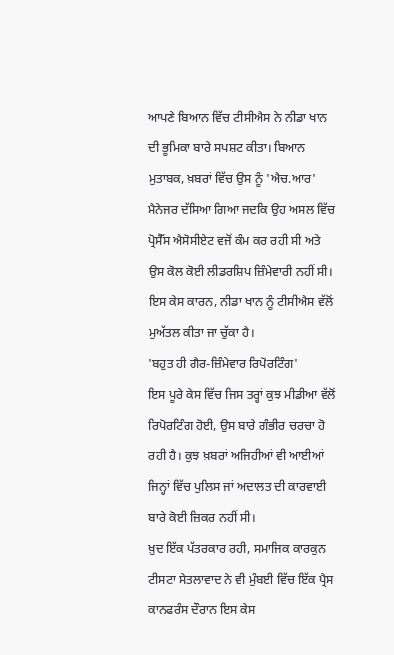ਆਪਣੇ ਬਿਆਨ ਵਿੱਚ ਟੀਸੀਐਸ ਨੇ ਨੀਡਾ ਖਾਨ ਦੀ ਭੂਮਿਕਾ ਬਾਰੇ ਸਪਸ਼ਟ ਕੀਤਾ। ਬਿਆਨ ਮੁਤਾਬਕ, ਖ਼ਬਰਾਂ ਵਿੱਚ ਉਸ ਨੂੰ 'ਐਚ.ਆਰ' ਮੈਨੇਜਰ ਦੱਸਿਆ ਗਿਆ ਜਦਕਿ ਉਹ ਅਸਲ ਵਿੱਚ ਪ੍ਰੋਸੈੱਸ ਐਸੋਸੀਏਟ ਵਜੋਂ ਕੰਮ ਕਰ ਰਹੀ ਸੀ ਅਤੇ ਉਸ ਕੋਲ ਕੋਈ ਲੀਡਰਸ਼ਿਪ ਜ਼ਿੰਮੇਵਾਰੀ ਨਹੀਂ ਸੀ।
ਇਸ ਕੇਸ ਕਾਰਨ, ਨੀਡਾ ਖਾਨ ਨੂੰ ਟੀਸੀਐਸ ਵੱਲੋਂ ਮੁਅੱਤਲ ਕੀਤਾ ਜਾ ਚੁੱਕਾ ਹੈ।
'ਬਹੁਤ ਹੀ ਗੈਰ-ਜ਼ਿੰਮੇਵਾਰ ਰਿਪੋਰਟਿੰਗ'
ਇਸ ਪੂਰੇ ਕੇਸ ਵਿੱਚ ਜਿਸ ਤਰ੍ਹਾਂ ਕੁਝ ਮੀਡੀਆ ਵੱਲੋਂ ਰਿਪੋਰਟਿੰਗ ਹੋਈ, ਉਸ ਬਾਰੇ ਗੰਭੀਰ ਚਰਚਾ ਹੋ ਰਹੀ ਹੈ। ਕੁਝ ਖ਼ਬਰਾਂ ਅਜਿਹੀਆਂ ਵੀ ਆਈਆਂ ਜਿਨ੍ਹਾਂ ਵਿੱਚ ਪੁਲਿਸ ਜਾਂ ਅਦਾਲਤ ਦੀ ਕਾਰਵਾਈ ਬਾਰੇ ਕੋਈ ਜ਼ਿਕਰ ਨਹੀਂ ਸੀ।
ਖ਼ੁਦ ਇੱਕ ਪੱਤਰਕਾਰ ਰਹੀ, ਸਮਾਜਿਕ ਕਾਰਕੁਨ ਟੀਸਟਾ ਸੇਤਲਾਵਾਦ ਨੇ ਵੀ ਮੁੰਬਈ ਵਿੱਚ ਇੱਕ ਪ੍ਰੈਸ ਕਾਨਫਰੰਸ ਦੌਰਾਨ ਇਸ ਕੇਸ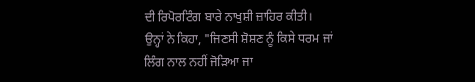ਦੀ ਰਿਪੋਰਟਿੰਗ ਬਾਰੇ ਨਾਖੁਸ਼ੀ ਜ਼ਾਹਿਰ ਕੀਤੀ।
ਉਨ੍ਹਾਂ ਨੇ ਕਿਹਾ, "ਜਿਣਸੀ ਸ਼ੋਸ਼ਣ ਨੂੰ ਕਿਸੇ ਧਰਮ ਜਾਂ ਲਿੰਗ ਨਾਲ ਨਹੀਂ ਜੋੜਿਆ ਜਾ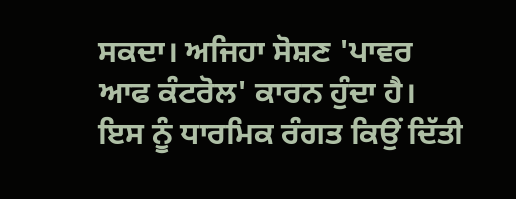ਸਕਦਾ। ਅਜਿਹਾ ਸੋਸ਼ਣ 'ਪਾਵਰ ਆਫ ਕੰਟਰੋਲ' ਕਾਰਨ ਹੁੰਦਾ ਹੈ। ਇਸ ਨੂੰ ਧਾਰਮਿਕ ਰੰਗਤ ਕਿਉਂ ਦਿੱਤੀ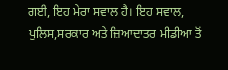ਗਈ, ਇਹ ਮੇਰਾ ਸਵਾਲ ਹੈ। ਇਹ ਸਵਾਲ, ਪੁਲਿਸ,ਸਰਕਾਰ ਅਤੇ ਜ਼ਿਆਦਾਤਰ ਮੀਡੀਆ ਤੋਂ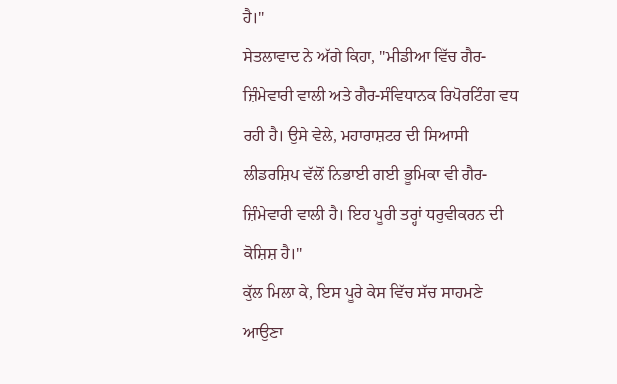ਹੈ।"
ਸੇਤਲਾਵਾਦ ਨੇ ਅੱਗੇ ਕਿਹਾ, "ਮੀਡੀਆ ਵਿੱਚ ਗੈਰ-ਜ਼ਿੰਮੇਵਾਰੀ ਵਾਲੀ ਅਤੇ ਗੈਰ-ਸੰਵਿਧਾਨਕ ਰਿਪੋਰਟਿੰਗ ਵਧ ਰਹੀ ਹੈ। ਉਸੇ ਵੇਲੇ, ਮਹਾਰਾਸ਼ਟਰ ਦੀ ਸਿਆਸੀ ਲੀਡਰਸ਼ਿਪ ਵੱਲੋਂ ਨਿਭਾਈ ਗਈ ਭੂਮਿਕਾ ਵੀ ਗੈਰ-ਜ਼ਿੰਮੇਵਾਰੀ ਵਾਲੀ ਹੈ। ਇਹ ਪੂਰੀ ਤਰ੍ਹਾਂ ਧਰੁਵੀਕਰਨ ਦੀ ਕੋਸ਼ਿਸ਼ ਹੈ।"
ਕੁੱਲ ਮਿਲਾ ਕੇ, ਇਸ ਪੂਰੇ ਕੇਸ ਵਿੱਚ ਸੱਚ ਸਾਹਮਣੇ ਆਉਣਾ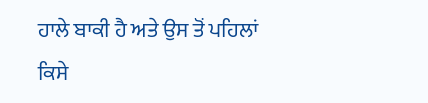ਹਾਲੇ ਬਾਕੀ ਹੈ ਅਤੇ ਉਸ ਤੋਂ ਪਹਿਲਾਂ ਕਿਸੇ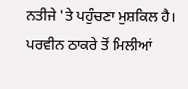ਨਤੀਜੇ 'ਤੇ ਪਹੁੰਚਣਾ ਮੁਸ਼ਕਿਲ ਹੈ।
ਪਰਵੀਨ ਠਾਕਰੇ ਤੋਂ ਮਿਲੀਆਂ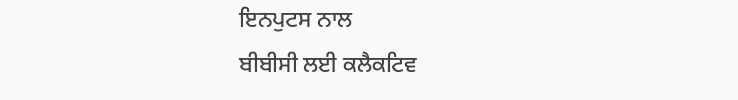ਇਨਪੁਟਸ ਨਾਲ
ਬੀਬੀਸੀ ਲਈ ਕਲੈਕਟਿਵ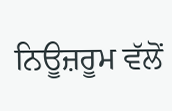ਨਿਊਜ਼ਰੂਮ ਵੱਲੋਂ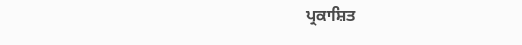ਪ੍ਰਕਾਸ਼ਿਤ